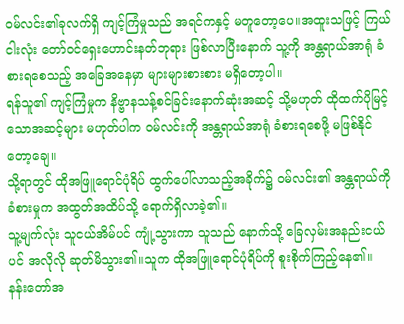ဝမ်လင်း၏ခုလက်ရှိ ကျင့်ကြံမှုသည် အရင်ကနှင့် မတူတော့ပေ။အထူးသဖြင့် ကြယ်ငါးလုံး တော်ဝင်ရှေးဟောင်းနတ်ဘုရား ဖြစ်လာပြီးနောက် သူ့ကို အန္တရာယ်အာရုံ ခံစားရစေသည့် အခြေအနေမှာ များများစားစား မရှိတော့ပါ။
ရန်သူ၏ ကျင့်ကြံမှုက နိဗ္ဗာနသန့်စင်ခြင်းနောက်ဆုံးအဆင့် သို့မဟုတ် ထိုထက်ပိုမြင့်သောအဆင့်များ မဟုတ်ပါက ဝမ်လင်းကို အန္တရာယ်အာရုံ ခံစားရစေဖို့ မဖြစ်နိုင်တော့ချေ။
သို့ရာတွင် ထိုအဖြူရောင်ပုံရိပ် ထွက်ပေါ်လာသည့်အခိုက်၌ ဝမ်လင်း၏ အန္တရာယ်ကို ခံစားမှုက အထွတ်အထိပ်သို့ ရောက်ရှိလာခဲ့၏။
သူ့မျက်လုံး သူငယ်အိမ်ပင် ကျုံ့သွားကာ သူသည် နောက်သို့ ခြေလှမ်းအနည်းငယ်ပင် အလိုလို ဆုတ်မိသွား၏။သူက ထိုအဖြူရောင်ပုံရိပ်ကို စူးစိုက်ကြည့်နေ၏။
နန်းတော်အ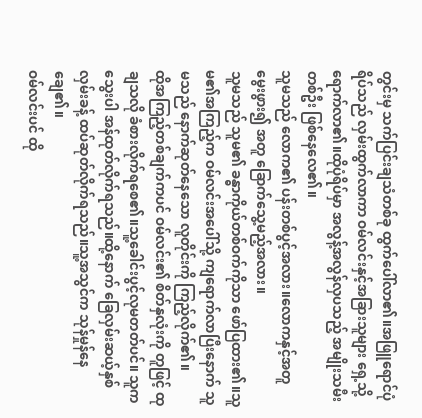တွင်းမှ သက်ပြင်းချသံတစ်ခု ထွက်ပေါ်လာ၏။အဖြူရောင်ပုံရိပ်သည် လှမ်းထွက်လာကာ ဝမ်လင်းနှင့်အခြားသူများ ရှေ့သို့ ရောက်လာ၏။ထိုပုံရိပ်မှာ အလွန့်အလွန်လှပသည့် အမျိုးသမီးတစ်ဦး ဖြစ်နေလေ၏။
သူမသည် လောက၏ ပန်းတစ်ပွင့်အလား။လောကနှင့်အတူ မွေးဖွား၍ အတူ ခြောက်သွေ့မည့်အလား။
သူမသည် သူမ၏ ခန္ဓာကိုယ်တစ်ဝက်ကိုသာ ဖော်ပြထား၏။သူမ၏အကြည့်က ဝမ်လင်းအပေါ်သို့ ကျရောက်လာပြီးနောက် သူမသည် နောက်ဆုတ်နေသော လူတိုင်းကို ကြည့်လိုက်၏။
ထိုအကြည့်တစ်ချက်ကပင် ဝမ်လင်း၏ စိတ်နှလုံးကို တူဖြင့် ထုချသလို ခံစားလိုက်ရစေ၏။သူ့ခေါင်းပွင့်လုမတတ်ပင်။ သူက သွေးပါ အန်ထုတ်လိုက်ရသည်။ထို့နောက် ခြေလှမ်းဆယ့်နှစ်လှမ်းခန့် ထပ်ဆုတ်လိုက်ရသည်။သူ့အသွင်က သုန်မှုန်နေချေ၏။
ဝမ်လင်းပင် ထို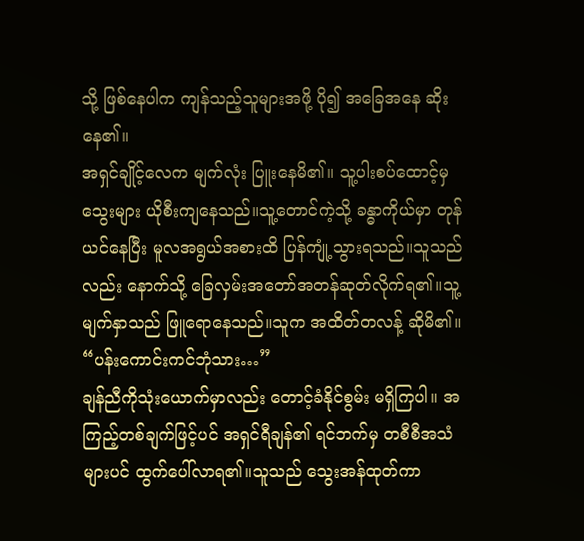သို့ ဖြစ်နေပါက ကျန်သည့်သူများအဖို့ ပို၍ အခြေအနေ ဆိုးနေ၏။
အရှင်ချိုင့်လေက မျက်လုံး ပြူးနေမိ၏။ သူ့ပါးစပ်ထောင့်မှ သွေးများ ယိုစီးကျနေသည်။သူ့တောင်ကဲ့သို့ ခန္ဓာကိုယ်မှာ တုန်ယင်နေပြီး မူလအရွယ်အစားထိ ပြန်ကျုံ့သွားရသည်။သူသည်လည်း နောက်သို့ ခြေလှမ်းအတော်အတန်ဆုတ်လိုက်ရ၏။သူ့မျက်နှာသည် ဖြူရောနေသည်။သူက အထိတ်တလန့် ဆိုမိ၏။ “ပန်းကောင်းကင်ဘုံသား…”
ချန်ညီကိုသုံးယောက်မှာလည်း တောင့်ခံနိုင်စွမ်း မရှိကြပါ။ အကြည့်တစ်ချက်ဖြင့်ပင် အရှင်ရီချန်၏ ရင်ဘက်မှ တစီစီအသံများပင် ထွက်ပေါ်လာရ၏။သူသည် သွေးအန်ထုတ်ကာ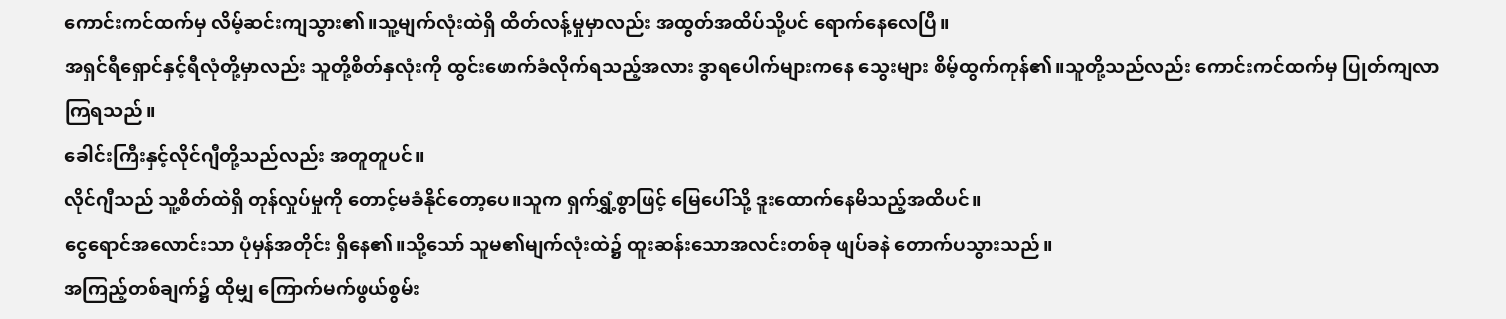ကောင်းကင်ထက်မှ လိမ့်ဆင်းကျသွား၏။သူ့မျက်လုံးထဲရှိ ထိတ်လန့်မှုမှာလည်း အထွတ်အထိပ်သို့ပင် ရောက်နေလေပြီ။
အရှင်ရီရှောင်နှင့်ရီလုံတို့မှာလည်း သူတို့စိတ်နှလုံးကို ထွင်းဖောက်ခံလိုက်ရသည့်အလား ဒွာရပေါက်များကနေ သွေးများ စိမ့်ထွက်ကုန်၏။သူတို့သည်လည်း ကောင်းကင်ထက်မှ ပြုတ်ကျလာကြရသည်။
ခေါင်းကြီးနှင့်လိုင်ဂျီတို့သည်လည်း အတူတူပင်။
လိုင်ဂျီသည် သူ့စိတ်ထဲရှိ တုန်လှုပ်မှုကို တောင့်မခံနိုင်တော့ပေ။သူက ရှက်ရွှံ့စွာဖြင့် မြေပေါ်သို့ ဒူးထောက်နေမိသည့်အထိပင်။
ငွေရောင်အလောင်းသာ ပုံမှန်အတိုင်း ရှိနေ၏။သို့သော် သူမ၏မျက်လုံးထဲ၌ ထူးဆန်းသောအလင်းတစ်ခု ဖျပ်ခနဲ တောက်ပသွားသည်။
အကြည့်တစ်ချက်၌ ထိုမျှ ကြောက်မက်ဖွယ်စွမ်း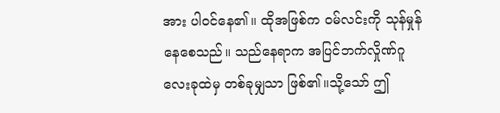အား ပါဝင်နေ၏။ ထိုအဖြစ်က ဝမ်လင်းကို သုန်မှုန်နေစေသည်။ သည်နေရာက အပြင်ဘက်လှိုဏ်ဂူလေးခုထဲမှ တစ်ခုမျှသာ ဖြစ်၏။သို့သော် ဤ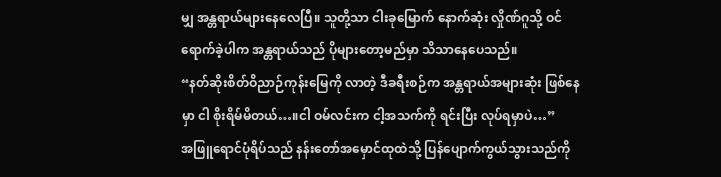မျှ အန္တရာယ်များနေလေပြီ။ သူတို့သာ ငါးခုမြောက် နောက်ဆုံး လှိုဏ်ဂူသို့ ဝင်ရောက်ခဲ့ပါက အန္တရာယ်သည် ပိုများတော့မည်မှာ သိသာနေပေသည်။
“နတ်ဆိုးစိတ်ဝိညာဉ်ကုန်းမြေကို လာတဲ့ ဒီခရီးစဉ်က အန္တရာယ်အများဆုံး ဖြစ်နေမှာ ငါ စိုးရိမ်မိတယ်…။ငါ ဝမ်လင်းက ငါ့အသက်ကို ရင်းပြီး လုပ်ရမှာပဲ…”
အဖြူရောင်ပုံရိပ်သည် နန်းတော်အမှောင်ထုထဲသို့ ပြန်ပျောက်ကွယ်သွားသည်ကို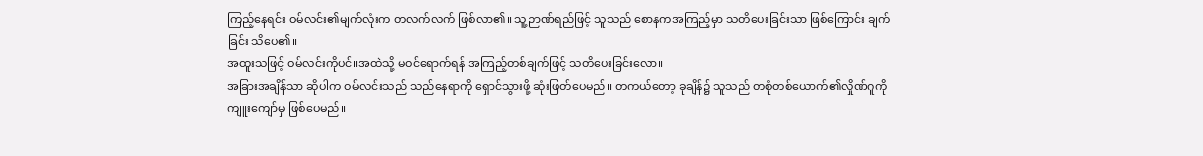ကြည့်နေရင်း ဝမ်လင်း၏မျက်လုံးက တလက်လက် ဖြစ်လာ၏။ သူ့ဉာဏ်ရည်ဖြင့် သူသည် စောနကအကြည့်မှာ သတိပေးခြင်းသာ ဖြစ်ကြောင်း ချက်ခြင်း သိပေ၏။
အထူးသဖြင့် ဝမ်လင်းကိုပင်။အထဲသို့ မဝင်ရောက်ရန် အကြည့်တစ်ချက်ဖြင့် သတိပေးခြင်းလော။
အခြားအချိန်သာ ဆိုပါက ဝမ်လင်းသည် သည်နေရာကို ရှောင်သွားဖို့ ဆုံးဖြတ်ပေမည်။ တကယ်တော့ ခုချိန်၌ သူသည် တစုံတစ်ယောက်၏လှိုဏ်ဂူကို ကျူးကျော်မှ ဖြစ်ပေမည်။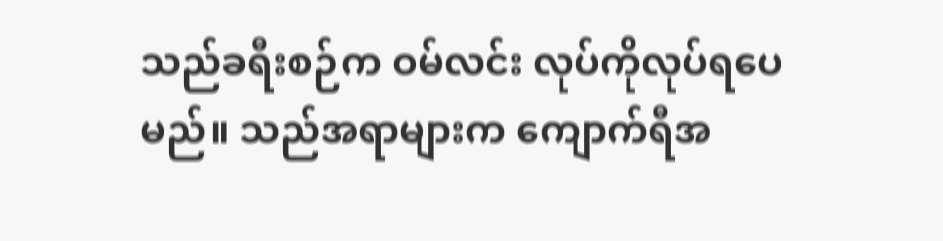သည်ခရီးစဉ်က ဝမ်လင်း လုပ်ကိုလုပ်ရပေမည်။ သည်အရာများက ကျောက်ရီအ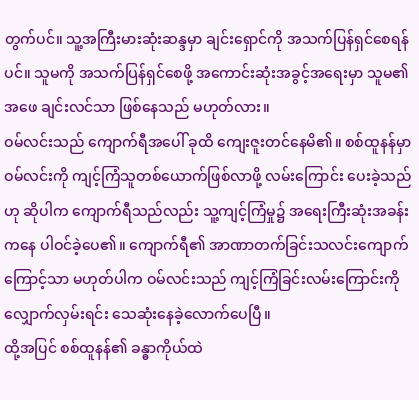တွက်ပင်။ သူ့အကြီးမားဆုံးဆန္ဒမှာ ချင်းရှောင်ကို အသက်ပြန်ရှင်စေရန်ပင်။ သူမကို အသက်ပြန်ရှင်စေဖို့ အကောင်းဆုံးအခွင့်အရေးမှာ သူမ၏အဖေ ချင်းလင်သာ ဖြစ်နေသည် မဟုတ်လား။
ဝမ်လင်းသည် ကျောက်ရီအပေါ် ခုထိ ကျေးဇူးတင်နေမိ၏။ စစ်ထူနန်မှာ ဝမ်လင်းကို ကျင့်ကြံသူတစ်ယောက်ဖြစ်လာဖို့ လမ်းကြောင်း ပေးခဲ့သည်ဟု ဆိုပါက ကျောက်ရီသည်လည်း သူ့ကျင့်ကြံမှု၌ အရေးကြီးဆုံးအခန်းကနေ ပါဝင်ခဲ့ပေ၏။ ကျောက်ရီ၏ အာဏာတက်ခြင်းသလင်းကျောက်ကြောင့်သာ မဟုတ်ပါက ဝမ်လင်းသည် ကျင့်ကြံခြင်းလမ်းကြောင်းကို လျှောက်လှမ်းရင်း သေဆုံးနေခဲ့လောက်ပေပြီ။
ထို့အပြင် စစ်ထူနန်၏ ခန္ဓာကိုယ်ထဲ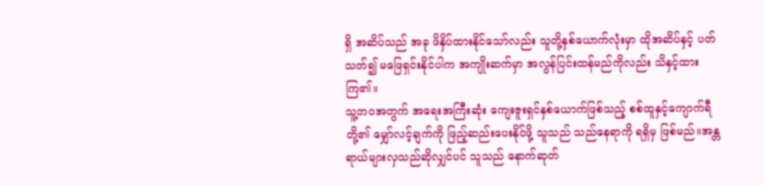ရှိ အဆိပ်သည် အခု ဖိနှိပ်ထားနိုင်သော်လည်း သူတို့နှစ်ယောက်လုံးမှာ ထိုအဆိပ်နှင့် ပတ်သတ်၍ မဖြေရှင်းနိုင်ပါက အကျိုးဆက်မှာ အလွန်ပြင်းထန်မည်ကိုလည်း သိနှင့်ထားကြ၏။
သူ့ဘဝအတွက် အရေးအကြီးဆုံး ကျေးဇူးရှင်နှစ်ယောက်ဖြစ်သည့် စစ်ထူနှင့်ကျောက်ရီတို့၏ မျှော်လင့်ချက်ကို ဖြည့်ဆည်းပေးနိုင်ဖို့ သူသည် သည်နေရာကို ရရှိမှ ဖြစ်မည်။အန္တရာယ်များလှသည်ဆိုလျှင်ပင် သူသည် နောက်ဆုတ်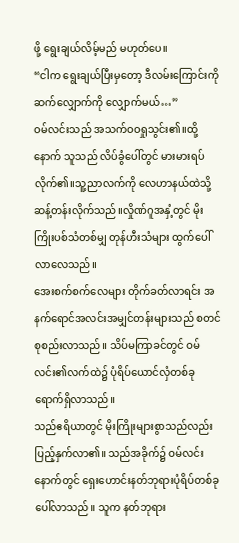ဖို့ ရွေးချယ်လိမ့်မည် မဟုတ်ပေ။
“ငါက ရွေးချယ်ပြီးမှတော့ ဒီလမ်းကြောင်းကို ဆက်လျှောက်ကို လျှောက်မယ်…”
ဝမ်လင်းသည် အသက်ဝဝရှုသွင်း၏။ထို့နောက် သူသည် လိပ်ခွံပေါ်တွင် မားမားရပ်လိုက်၏။သူ့ညာလက်ကို လေဟာနယ်ထဲသို့ ဆန့်တန်းလိုက်သည်။လှိုဏ်ဂူအနှံ့တွင် မိုးကြိုးပစ်သံတစ်မျှ တုန်ဟီးသံများ ထွက်ပေါ်လာလေသည်။
အေးစက်စက်လေများ တိုက်ခတ်လာရင်း အနက်ရောင်အလင်းအမျှင်တန်းများသည် စတင် စုစည်းလာသည်။ သိပ်မကြာခင်တွင် ဝမ်လင်း၏လက်ထဲ၌ ပုံရိပ်ယောင်လှံတစ်ခု ရောက်ရှိလာသည်။
သည်ဧရိယာတွင် မိုးကြိုးများစွာသည်လည်း ပြည့်နှက်လာ၏။ သည်အခိုက်၌ ဝမ်လင်းနောက်တွင် ရှေးဟောင်းနတ်ဘုရားပုံရိပ်တစ်ခု ပေါ်လာသည်။ သူက နတ်ဘုရား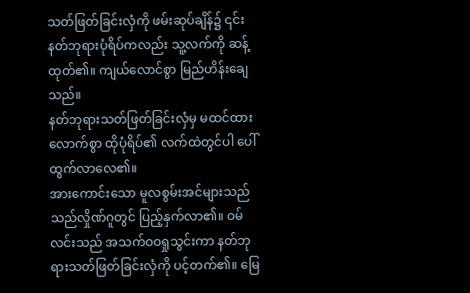သတ်ဖြတ်ခြင်းလှံကို ဖမ်းဆုပ်ချိန်၌ ၎င်းနတ်ဘုရားပုံရိပ်ကလည်း သူ့လက်ကို ဆန့်ထုတ်၏။ ကျယ်လောင်စွာ မြည်ဟိန်းချေသည်။
နတ်ဘုရားသတ်ဖြတ်ခြင်းလှံမှ မထင်ထားလောက်စွာ ထိုပုံရိပ်၏ လက်ထဲတွင်ပါ ပေါ်ထွက်လာလေ၏။
အားကောင်းသော မူလစွမ်းအင်များသည် သည်လှိုဏ်ဂူတွင် ပြည့်နှက်လာ၏။ ဝမ်လင်းသည် အသက်ဝဝရှုသွင်းကာ နတ်ဘုရားသတ်ဖြတ်ခြင်းလှံကို ပင့်တက်၏။ မြေ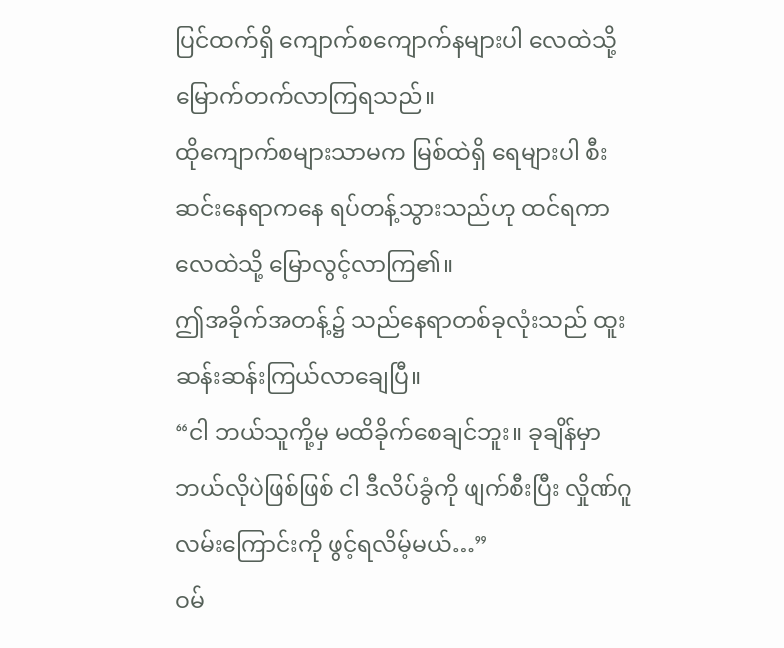ပြင်ထက်ရှိ ကျောက်စကျောက်နများပါ လေထဲသို့ မြောက်တက်လာကြရသည်။
ထိုကျောက်စများသာမက မြစ်ထဲရှိ ရေများပါ စီးဆင်းနေရာကနေ ရပ်တန့်သွားသည်ဟု ထင်ရကာ လေထဲသို့ မြောလွင့်လာကြ၏။
ဤအခိုက်အတန့်၌ သည်နေရာတစ်ခုလုံးသည် ထူးဆန်းဆန်းကြယ်လာချေပြီ။
“ငါ ဘယ်သူကို့မှ မထိခိုက်စေချင်ဘူး။ ခုချိန်မှာ ဘယ်လိုပဲဖြစ်ဖြစ် ငါ ဒီလိပ်ခွံကို ဖျက်စီးပြီး လှိုဏ်ဂူလမ်းကြောင်းကို ဖွင့်ရလိမ့်မယ်…”
ဝမ်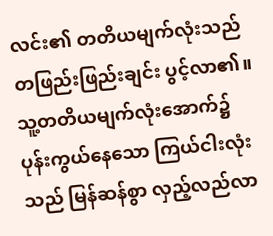လင်း၏ တတိယမျက်လုံးသည် တဖြည်းဖြည်းချင်း ပွင့်လာ၏။ သူ့တတိယမျက်လုံးအောက်၌ ပုန်းကွယ်နေသော ကြယ်ငါးလုံးသည် မြန်ဆန်စွာ လှည့်လည်လာ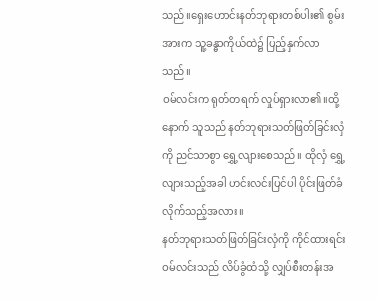သည်။ရှေးဟောင်းနတ်ဘုရားတစ်ပါး၏ စွမ်းအားက သူ့ခန္ဓာကိုယ်ထဲ၌ ပြည့်နှက်လာသည်။
ဝမ်လင်းက ရုတ်တရက် လှုပ်ရှားလာ၏။ထို့နောက် သူသည် နတ်ဘုရားသတ်ဖြတ်ခြင်းလှံကို ညင်သာစွာ ရွှေ့လျားစေသည်။ ထိုလှံ ရွှေ့လျားသည့်အခါ ဟင်းလင်းပြင်ပါ ပိုင်းဖြတ်ခံလိုက်သည့်အလား။
နတ်ဘုရားသတ်ဖြတ်ခြင်းလှံကို ကိုင်ထားရင်း ဝမ်လင်းသည် လိပ်ခွံထံသို့ လျှပ်စီးတန်းအ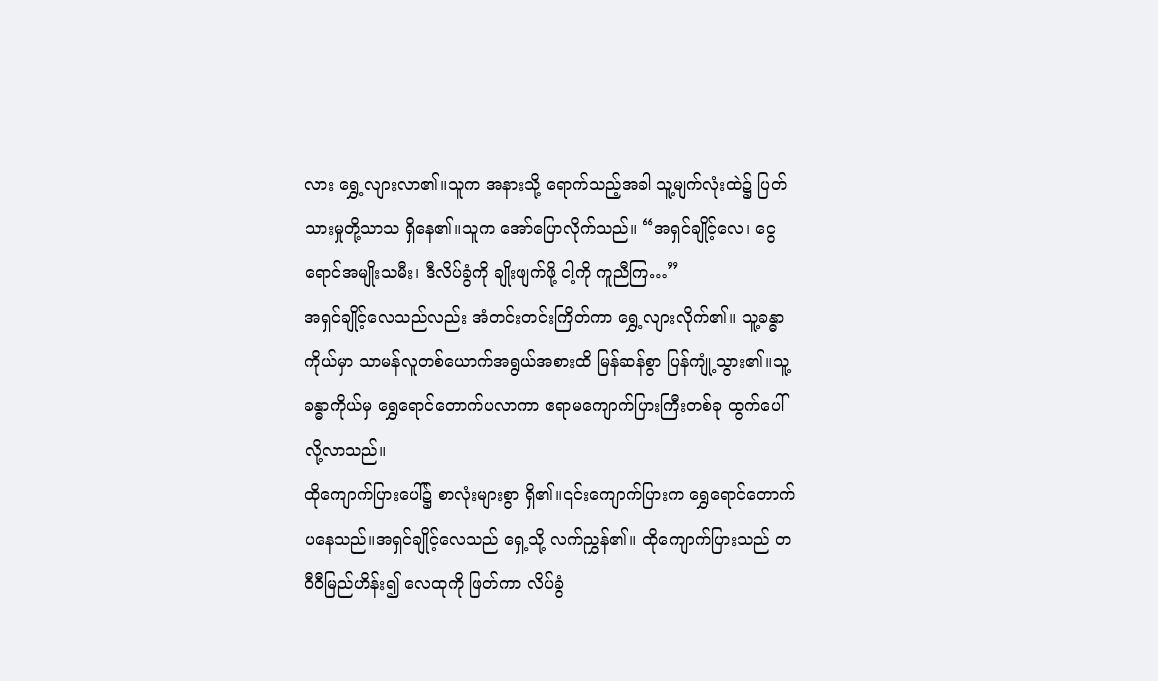လား ရွှေ့လျားလာ၏။သူက အနားသို့ ရောက်သည့်အခါ သူ့မျက်လုံးထဲ၌ ပြတ်သားမှုတို့သာသ ရှိနေ၏။သူက အော်ပြောလိုက်သည်။ “အရှင်ချိုင့်လေ၊ ငွေရောင်အမျိုးသမီး၊ ဒီလိပ်ခွံကို ချိုးဖျက်ဖို့ ငါ့ကို ကူညီကြ…”
အရှင်ချိုင့်လေသည်လည်း အံတင်းတင်းကြိတ်ကာ ရွှေ့လျားလိုက်၏။ သူ့ခန္ဓာကိုယ်မှာ သာမန်လူတစ်ယောက်အရွယ်အစားထိ မြန်ဆန်စွာ ပြန်ကျုံ့သွား၏။သူ့ခန္ဓာကိုယ်မှ ရွှေရောင်တောက်ပလာကာ ဧရာမကျောက်ပြားကြီးတစ်ခု ထွက်ပေါ်လို့လာသည်။
ထိုကျောက်ပြားပေါ်၌ စာလုံးများစွာ ရှိ၏။၎င်းကျောက်ပြားက ရွှေရောင်တောက်ပနေသည်။အရှင်ချိုင့်လေသည် ရှေ့သို့ လက်ညွှန်၏။ ထိုကျောက်ပြားသည် တဝီဝီမြည်ဟိန်း၍ လေထုကို ဖြတ်ကာ လိပ်ခွံ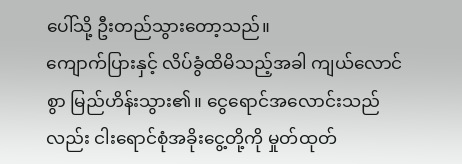ပေါ်သို့ ဦးတည်သွားတော့သည်။
ကျောက်ပြားနှင့် လိပ်ခွံထိမိသည့်အခါ ကျယ်လောင်စွာ မြည်ဟိန်းသွား၏။ ငွေရောင်အလောင်းသည်လည်း ငါးရောင်စုံအခိုးငွေ့တို့ကို မှုတ်ထုတ်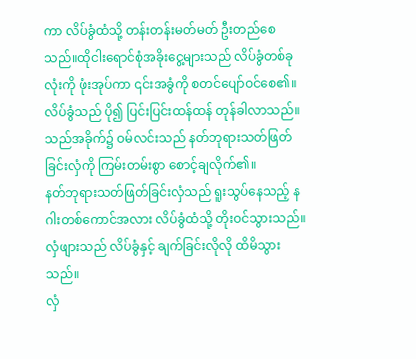ကာ လိပ်ခွံထံသို့ တန်းတန်းမတ်မတ် ဦးတည်စေသည်။ထိုငါးရောင်စုံအခိုးငွေ့များသည် လိပ်ခွံတစ်ခုလုံးကို ဖုံးအုပ်ကာ ၎င်းအခွံကို စတင်ပျော်ဝင်စေ၏။
လိပ်ခွံသည် ပို၍ ပြင်းပြင်းထန်ထန် တုန်ခါလာသည်။ သည်အခိုက်၌ ဝမ်လင်းသည် နတ်ဘုရားသတ်ဖြတ်ခြင်းလှံကို ကြမ်းတမ်းစွာ စောင့်ချလိုက်၏။
နတ်ဘုရားသတ်ဖြတ်ခြင်းလှံသည် ရူးသွပ်နေသည့် နဂါးတစ်ကောင်အလား လိပ်ခွံထံသို့ တိုးဝင်သွားသည်။လှံဖျားသည် လိပ်ခွံနှင့် ချက်ခြင်းလိုလို ထိမိသွားသည်။
လှံ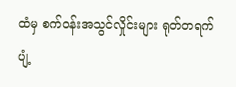ထံမှ စက်ဝန်းအသွင်လှိုင်းများ ရုတ်တရက် ပျံ့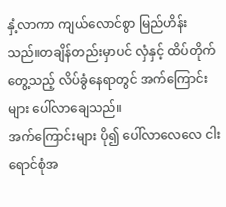နှံ့လာကာ ကျယ်လောင်စွာ မြည်ဟိန်းသည်။တချိန်တည်းမှာပင် လှံနှင့် ထိပ်တိုက်တွေ့သည့် လိပ်ခွံနေရာတွင် အက်ကြောင်းများ ပေါ်လာချေသည်။
အက်ကြောင်းများ ပို၍ ပေါ်လာလေလေ ငါးရောင်စုံအ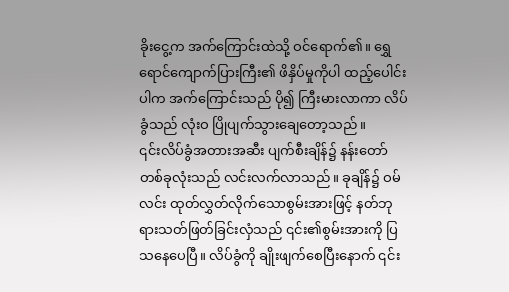ခိုးငွေ့က အက်ကြောင်းထဲသို့ ဝင်ရောက်၏။ ရွှေရောင်ကျောက်ပြားကြီး၏ ဖိနှိပ်မှုကိုပါ ထည့်ပေါင်းပါက အက်ကြောင်းသည် ပို၍ ကြီးမားလာကာ လိပ်ခွံသည် လုံးဝ ပြိုပျက်သွားချေတော့သည်။
၎င်းလိပ်ခွံအတားအဆီး ပျက်စီးချိန်၌ နန်းတော်တစ်ခုလုံးသည် လင်းလက်လာသည်။ ခုချိန်၌ ဝမ်လင်း ထုတ်လွှတ်လိုက်သောစွမ်းအားဖြင့် နတ်ဘုရားသတ်ဖြတ်ခြင်းလှံသည် ၎င်း၏စွမ်းအားကို ပြသနေပေပြီ။ လိပ်ခွံကို ချိုးဖျက်စေပြီးနောက် ၎င်း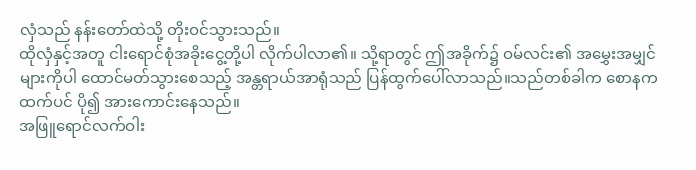လှံသည် နန်းတော်ထဲသို့ တိုးဝင်သွားသည်။
ထိုလှံနှင့်အတူ ငါးရောင်စုံအခိုးငွေ့တို့ပါ လိုက်ပါလာ၏။ သို့ရာတွင် ဤအခိုက်၌ ဝမ်လင်း၏ အမွှေးအမျှင်များကိုပါ ထောင်မတ်သွားစေသည့် အန္တရာယ်အာရုံသည် ပြန်ထွက်ပေါ်လာသည်။သည်တစ်ခါက စောနကထက်ပင် ပို၍ အားကောင်းနေသည်။
အဖြူရောင်လက်ဝါး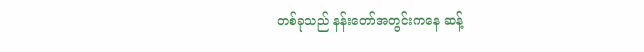တစ်ခုသည် နန်းတော်အတွင်းကနေ ဆန့်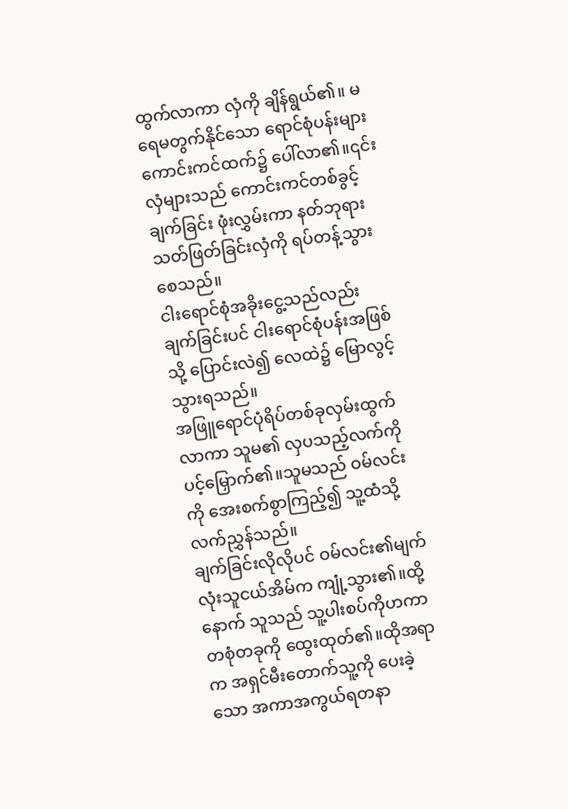ထွက်လာကာ လှံကို ချိန်ရွယ်၏။ မရေမတွက်နိုင်သော ရောင်စုံပန်းများ ကောင်းကင်ထက်၌ ပေါ်လာ၏။၎င်းလှံများသည် ကောင်းကင်တစ်ခွင့် ချက်ခြင်း ဖုံးလွှမ်းကာ နတ်ဘုရားသတ်ဖြတ်ခြင်းလှံကို ရပ်တန့်သွားစေသည်။
ငါးရောင်စုံအခိုးငွေ့သည်လည်း ချက်ခြင်းပင် ငါးရောင်စုံပန်းအဖြစ်သို့ ပြောင်းလဲ၍ လေထဲ၌ မြောလွင့်သွားရသည်။
အဖြူရောင်ပုံရိပ်တစ်ခုလှမ်းထွက်လာကာ သူမ၏ လှပသည့်လက်ကို ပင့်မြှောက်၏။သူမသည် ဝမ်လင်းကို အေးစက်စွာကြည့်၍ သူ့ထံသို့ လက်ညွှန်သည်။
ချက်ခြင်းလိုလိုပင် ဝမ်လင်း၏မျက်လုံးသူငယ်အိမ်က ကျုံ့သွား၏။ထို့နောက် သူသည် သူ့ပါးစပ်ကိုဟကာ တစုံတခုကို ထွေးထုတ်၏။ထိုအရာက အရှင်မီးတောက်သူ့ကို ပေးခဲ့သော အကာအကွယ်ရတနာ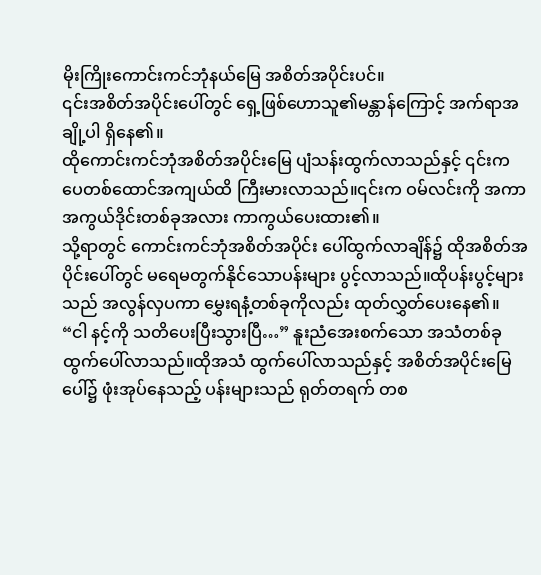မိုးကြိုးကောင်းကင်ဘုံနယ်မြေ အစိတ်အပိုင်းပင်။
၎င်းအစိတ်အပိုင်းပေါ်တွင် ရှေ့ဖြစ်ဟောသူ၏မန္တာန်ကြောင့် အက်ရာအချို့ပါ ရှိနေ၏။
ထိုကောင်းကင်ဘုံအစိတ်အပိုင်းမြေ ပျံသန်းထွက်လာသည်နှင့် ၎င်းက ပေတစ်ထောင်အကျယ်ထိ ကြီးမားလာသည်။၎င်းက ဝမ်လင်းကို အကာအကွယ်ဒိုင်းတစ်ခုအလား ကာကွယ်ပေးထား၏။
သို့ရာတွင် ကောင်းကင်ဘုံအစိတ်အပိုင်း ပေါ်ထွက်လာချိန်၌ ထိုအစိတ်အပိုင်းပေါ်တွင် မရေမတွက်နိုင်သောပန်းများ ပွင့်လာသည်။ထိုပန်းပွင့်များသည် အလွန်လှပကာ မွှေးရနံ့တစ်ခုကိုလည်း ထုတ်လွှတ်ပေးနေ၏။
“ငါ နင့်ကို သတိပေးပြီးသွားပြီ…” နူးညံအေးစက်သော အသံတစ်ခု ထွက်ပေါ်လာသည်။ထိုအသံ ထွက်ပေါ်လာသည်နှင့် အစိတ်အပိုင်းမြေပေါ်၌ ဖုံးအုပ်နေသည့် ပန်းများသည် ရုတ်တရက် တစ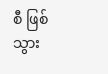စီ ဖြစ်သွား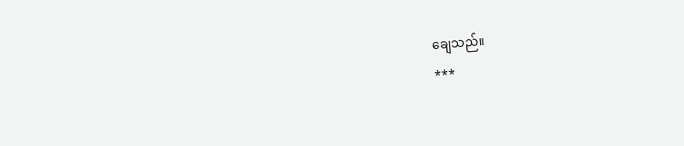ချေသည်။
***